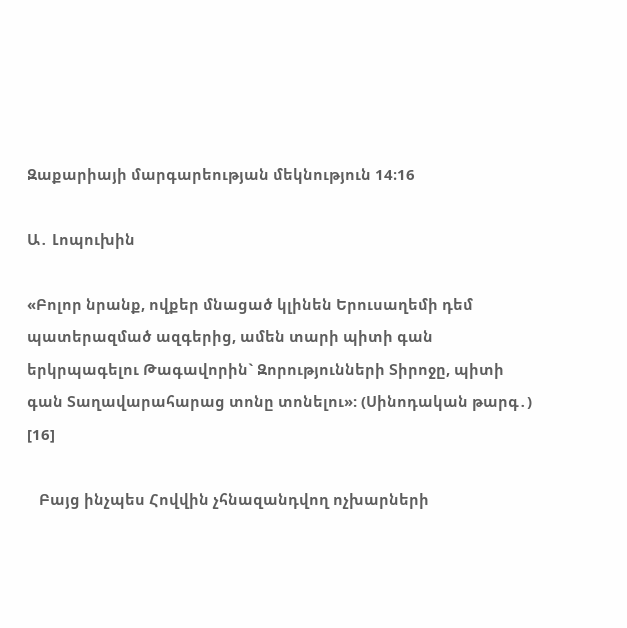Զաքարիայի մարգարեության մեկնություն 14։16

Ա․ Լոպուխին

«Բոլոր նրանք, ովքեր մնացած կլինեն Երուսաղեմի դեմ պատերազմած ազգերից, ամեն տարի պիտի գան երկրպագելու Թագավորին` Զորությունների Տիրոջը, պիտի գան Տաղավարահարաց տոնը տոնելու»: (Սինոդական թարգ․) [16]

   Բայց ինչպես Հովվին չհնազանդվող ոչխարների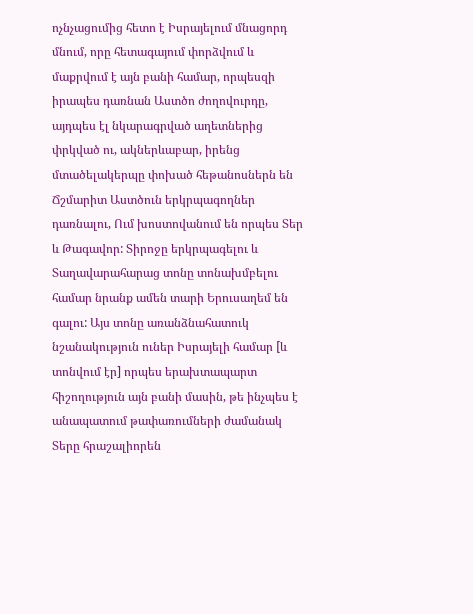ոչնչացումից հետո է Իսրայելում մնացորդ մնում, որը հետագայում փորձվում և մաքրվում է այն բանի համար, որպեսզի իրապես դառնան Աստծո ժողովուրդը, այդպես էլ նկարագրված աղետներից փրկված ու, ակներևաբար, իրենց մտածելակերպը փոխած հեթանոսներն են Ճշմարիտ Աստծուն երկրպագողներ դառնալու, Ում խոստովանում են որպես Տեր և Թագավոր: Տիրոջը երկրպագելու և Տաղավարահարաց տոնը տոնախմբելու համար նրանք ամեն տարի Երուսաղեմ են գալու: Այս տոնը առանձնահատուկ նշանակություն ուներ Իսրայելի համար [և տոնվում էր] որպես երախտապարտ հիշողություն այն բանի մասին, թե ինչպես է անապատում թափառումների ժամանակ Տերը հրաշալիորեն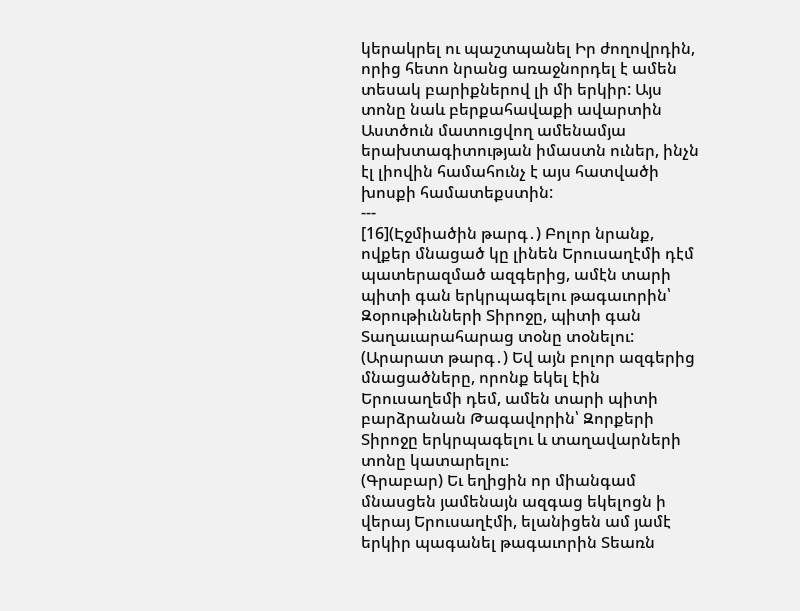կերակրել ու պաշտպանել Իր ժողովրդին, որից հետո նրանց առաջնորդել է ամեն տեսակ բարիքներով լի մի երկիր: Այս տոնը նաև բերքահավաքի ավարտին Աստծուն մատուցվող ամենամյա երախտագիտության իմաստն ուներ, ինչն էլ լիովին համահունչ է այս հատվածի խոսքի համատեքստին:
---
[16](Էջմիածին թարգ․) Բոլոր նրանք, ովքեր մնացած կը լինեն Երուսաղէմի դէմ պատերազմած ազգերից, ամէն տարի պիտի գան երկրպագելու թագաւորին՝ Զօրութիւնների Տիրոջը, պիտի գան Տաղաւարահարաց տօնը տօնելու:
(Արարատ թարգ․) Եվ այն բոլոր ազգերից մնացածները, որոնք եկել էին Երուսաղեմի դեմ, ամեն տարի պիտի բարձրանան Թագավորին՝ Զորքերի Տիրոջը երկրպագելու և տաղավարների տոնը կատարելու։
(Գրաբար) Եւ եղիցին որ միանգամ մնասցեն յամենայն ազգաց եկելոցն ի վերայ Երուսաղէմի, ելանիցեն ամ յամէ երկիր պագանել թագաւորին Տեառն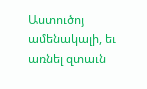Աստուծոյ ամենակալի, եւ առնել զտաւն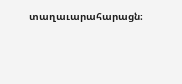տաղաւարահարացն։